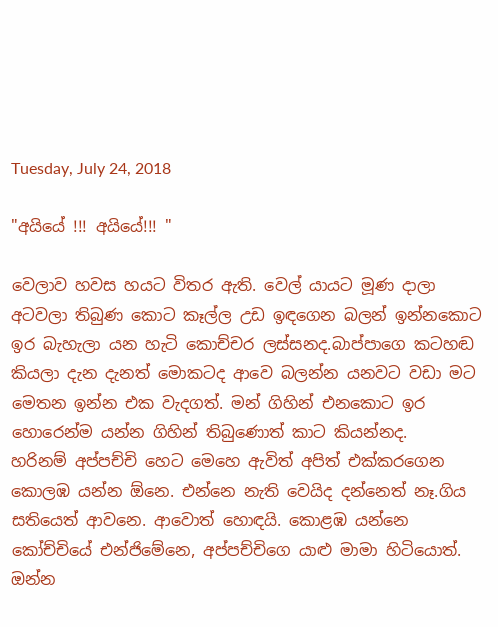Tuesday, July 24, 2018

"අයියේ !!! අයියේ!!! "

වෙලාව හවස හයට විතර ඇති. වෙල් යායට මූණ දාලා අටවලා තිබුණ කොට කෑල්ල උඩ ඉඳගෙන බලන් ඉන්නකොට ඉර බැහැලා යන හැටි කොච්චර ලස්සනද.බාප්පාගෙ කටහඬ කියලා දැන දැනත් මොකටද ආවෙ බලන්න යනවට වඩා මට මෙතන ඉන්න එක වැදගත්. මන් ගිහින් එනකොට ඉර හොරෙන්ම යන්න ගිහින් තිබුණොත් කාට කියන්නද.
හරිනම් අප්පච්චි හෙට මෙහෙ ඇවිත් අපිත් එක්කරගෙන කොලඹ යන්න ඕනෙ. එන්නෙ නැති වෙයිද දන්නෙත් නෑ.ගිය සතියෙත් ආවනෙ. ආවොත් හොඳයි. කොළඹ යන්නෙ කෝච්චියේ එන්ජිමේනෙ, අප්පච්චිගෙ යාළු මාමා හිටියොත්. ඔන්න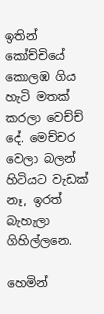ඉතින් කෝච්චියේ කොලඹ ගිය හැටි මතක් කරලා වෙච්ච් දේ. මෙච්චර වෙලා බලන් හිටියට වැඩක් නෑ, ඉරත් බැහැලා ගිහිල්ලනෙ.

හෙමින්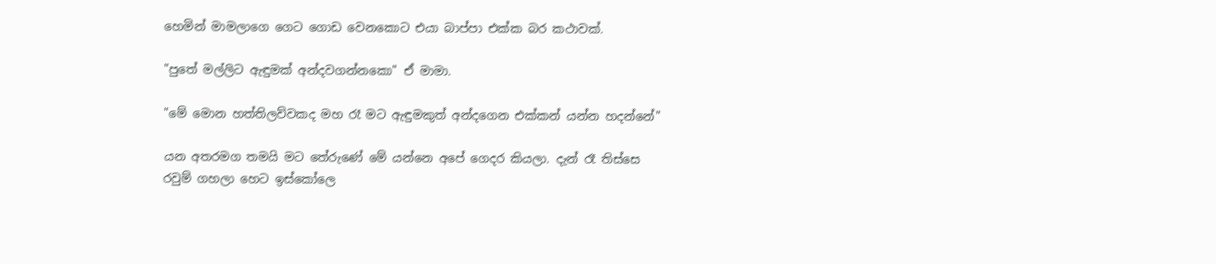හෙමින් මාමලාගෙ ගෙට ගොඩ වෙනකොට එයා බාප්පා එක්ක බර කථාවක්.

"පුතේ මල්ලිට ඇඳුමක් අන්දවගන්නකො" ඒ මාමා.

"මේ මොන හත්තිලව්වකද මහ රෑ මට ඇඳුමකුත් අන්දගෙන එක්කන් යන්න හදන්නේ"

යන අතරමග තමයි මට තේරුණේ මේ යන්නෙ අපේ ගෙදර කියලා. දැන් රෑ තිස්සෙ රවුම් ගහලා හෙට ඉස්කෝලෙ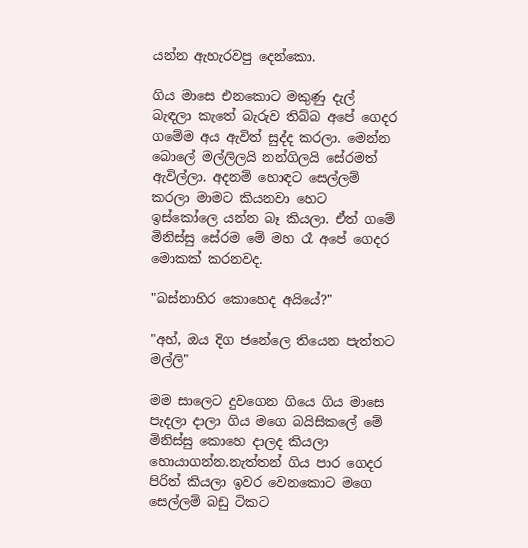යන්න ඇහැරවපු දෙන්කො.

ගිය මාසෙ එනකොට මකුණු දැල් බැඳලා කැතේ බැරුව තිබ්බ අපේ ගෙදර ගමේම අය ඇවිත් සුද්ද කරලා. මෙන්න බොලේ මල්ලිලයි නන්ගිලයි සේරමත් ඇවිල්ලා. අදනම් හොඳට සෙල්ලම් කරලා මාමට කියනවා හෙට ඉස්කෝලෙ යන්න බෑ කියලා. ඒත් ගමේ මිනිස්සු සේරම මේ මහ රෑ අපේ ගෙදර මොකක් කරනවද.

"බස්නාහිර කොහෙද අයියේ?"

"අහ්, ඔය දිග ජනේලෙ තියෙන පැත්තට මල්ලි"

මම සාලෙට දුවගෙන ගියෙ ගිය මාසෙ පැදලා දාලා ගිය මගෙ බයිසිකලේ මේ මිනිස්සු කොහෙ දාලද කියලා හොයාගන්න.නැත්තන් ගිය පාර ගෙදර පිරිත් කියලා ඉවර වෙනකොට මගෙ සෙල්ලම් බඩු ටිකට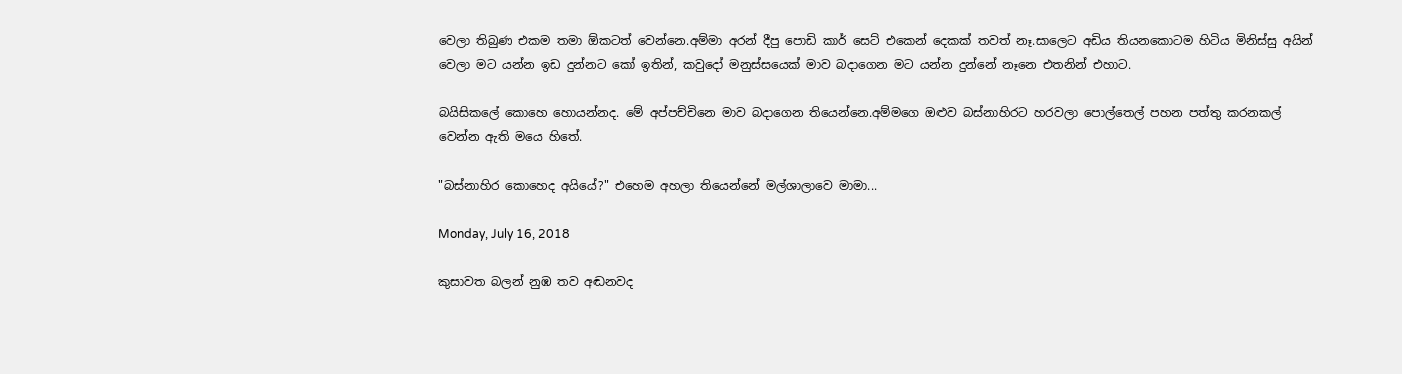වෙලා තිබුණ එකම තමා ඕකටත් වෙන්නෙ.අම්මා අරන් දීපු පොඩි කාර් සෙට් එකෙන් දෙකක් තවත් නෑ.සාලෙට අඩිය තියනකොටම හිටිය මිනිස්සු අයින් වෙලා මට යන්න ඉඩ දුන්නට කෝ ඉතින්, කවුදෝ මනුස්සයෙක් මාව බදාගෙන මට යන්න දුන්නේ නෑනෙ එතනින් එහාට.

බයිසිකලේ කොහෙ හොයන්නද. මේ අප්පච්චිනෙ මාව බදාගෙන තියෙන්නෙ.අම්මගෙ ඔළුව බස්නාහිරට හරවලා පොල්තෙල් පහන පත්තු කරනකල් වෙන්න ඇති මයෙ හිතේ.

"බස්නාහිර කොහෙද අයියේ?" එහෙම අහලා තියෙන්නේ මල්ශාලාවෙ මාමා...

Monday, July 16, 2018

කුසාවත බලන් නුඹ තව අඬනවද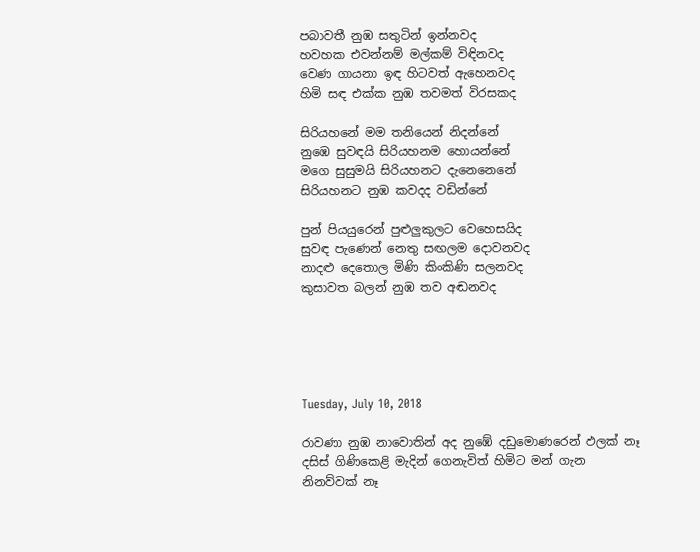පබාවතී නුඹ සතුටින් ඉන්නවද
හවහක එවන්නම් මල්කම් විඳිනවද
වෙණ ගායනා ඉඳ හිටවත් ඇහෙනවද
හිමි සඳ එක්ක නුඹ තවමත් විරසකද

සිරියහනේ මම තනියෙන් නිදන්නේ
නුඹෙ සුවඳයි සිරියහනම හොයන්නේ
මගෙ සුසුමයි සිරියහනට දැනෙනෙනේ
සිරියහනට නුඹ කවදද වඩින්නේ

පුන් පියයුරෙන් පුළුලුකුලට වෙහෙසයිද
සුවඳ පැණෙන් නෙතු සඟලම දොවනවද
නාදළු දෙතොල මිණි කිංකිණි සලනවද
කුසාවත බලන් නුඹ තව අඬනවද





Tuesday, July 10, 2018

රාවණා නුඹ නාවොතින් අද නුඹේ දඩුමොණරෙන් ඵලක් නෑ
දසිස් ගිණිකෙළි මැදින් ගෙනැවිත් හිමිට මන් ගැන නිනව්වක් නෑ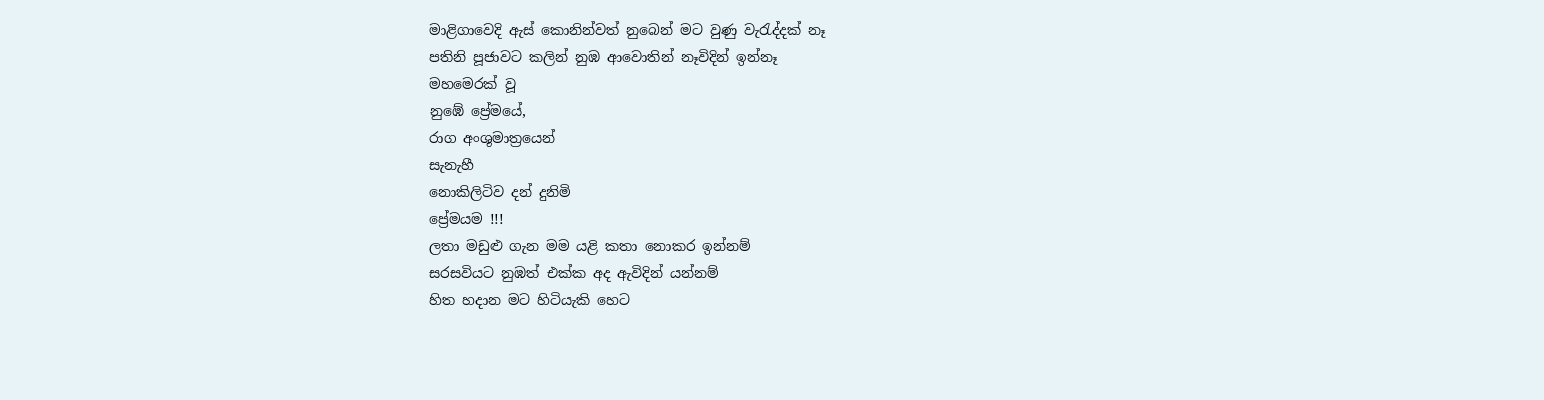මාළිගාවෙදි ඇස් කොනින්වත් නුබෙන් මට වුණු වැරැද්දක් නෑ
පතිනි පූජාවට කලින් නුඹ ආවොතින් නෑවිදින් ඉන්නෑ
මහමෙරක් වූ
නුඹේ ප්‍රේමයේ,
රාග අංශුමාත්‍රයෙන්
සැනැහී
නොකිලිටිව දන් දුනිමි
ප්‍රේමයම !!!
ලතා මඩුළු ගැන මම යළි කතා නොකර ඉන්නම්
සරසවියට නුඹත් එක්ක අද ඇවිදින් යන්නම්
හිත හදාන මට හිටියැකි හෙට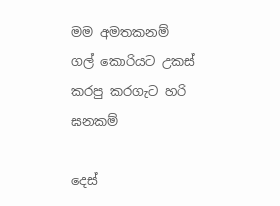මම අමතකනම්
ගල් කොරියට උකස් කරපු කරගැට හරි ඝනකම්

දෙස්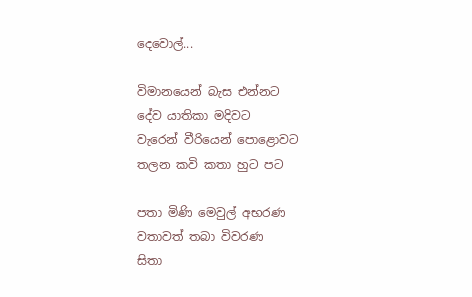දෙවොල්...

විමානයෙන් බැස එන්නට
දේව යාතිකා මදිවට
වැරෙන් වීරියෙන් පොළොවට
තලන කවි කතා හුට පට

පතා මිණි මෙවුල් අභරණ
වතාවත් තබා විවරණ
සිතා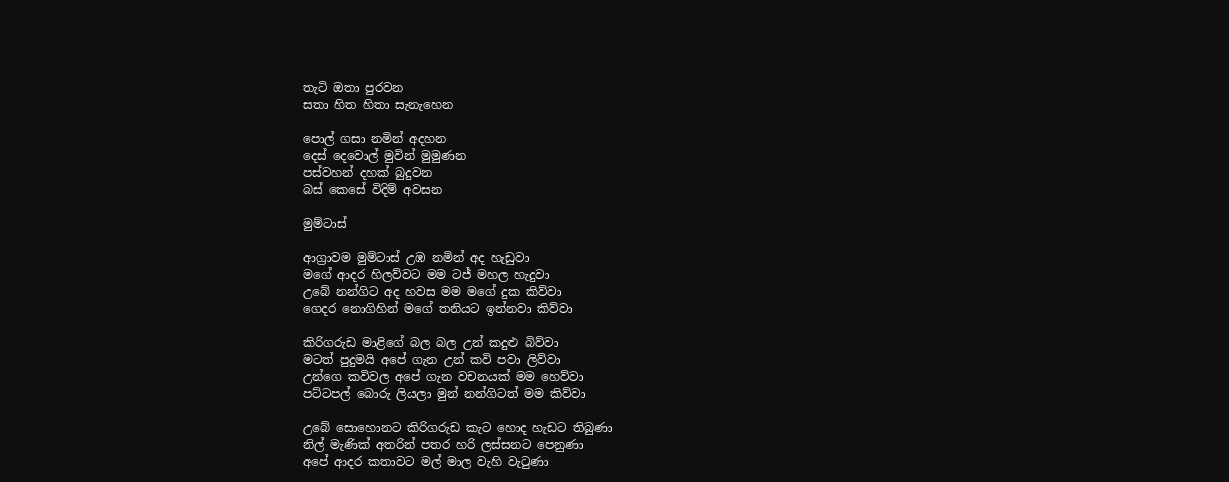තැටි ඔතා පුරවන
සතා හිත හිතා සැනැහෙන

පොල් ගසා නමින් අදහන
දෙස් දෙවොල් මුවින් මුමුණන
පස්වහන් දහක් බුදුවන
බස් කෙසේ විදිම් අවසන

මුම්ටාස්

ආග්‍රාවම මුම්ටාස් උඹ නමින් අද හැඩුවා
මගේ ආදර හිලව්වට මම ටජ් මහල හැදුවා
උබේ නන්ගිට අද හවස මම මගේ දුක කිව්වා
ගෙදර නොගිහින් මගේ තනියට ඉන්නවා කිව්වා

කිරිගරුඩ මාළිගේ බල බල උන් කදුළු බිව්වා
මටත් පුදුමයි අපේ ගැන උන් කවි පවා ලිව්වා
උන්ගෙ කවිවල අපේ ගැන වචනයක් මම හෙව්වා
පට්ටපල් බොරු ලියලා මුන් නන්ගිටත් මම කිව්වා

උබේ සොහොනට කිරිගරුඩ කැට හොද හැඩට තිබුණා
නිල් මැණික් අතරින් පතර හරි ලස්සනට පෙනුණා
අපේ ආදර කතාවට මල් මාල වැහි වැටුණා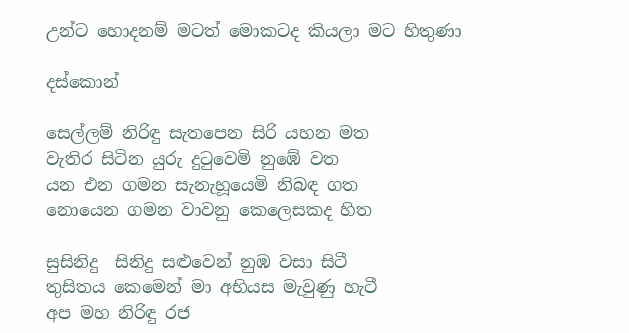උන්ට හොදනම් මටත් මොකටද කියලා මට හිතුණා

දස්කොන්

සෙල්ලම් නිරිඳු සැතපෙන සිරි යහන මත
වැතිර සිටින යුරු දුටුවෙමි නුඹේ වත
යන එන ගමන සැනැහූයෙමි නිබඳ ගත
නොයෙන ගමන වාවනු කෙලෙසකද හිත

සුසිනිදු  සිනිදු සළුවෙන් නුඹ වසා සිටී
තුසිතය කෙමෙන් මා අභියස මැවුණු හැටී
අප මහ නිරිඳු රජ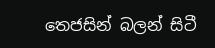තෙජසින් බලන් සිටී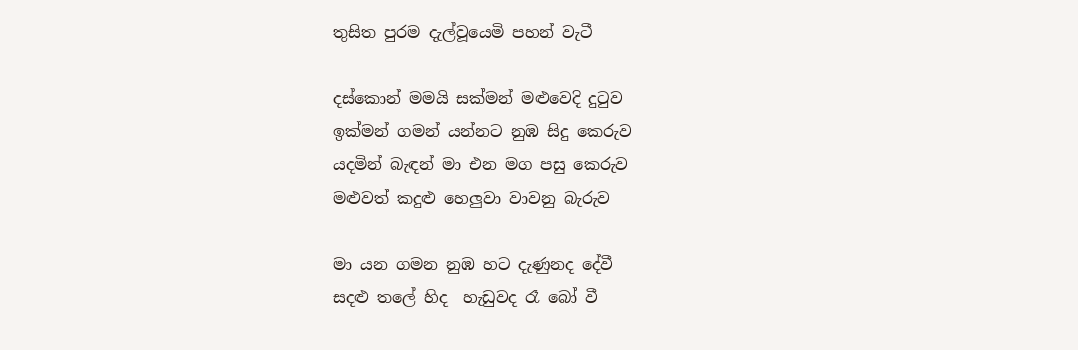තුසිත පුරම දැල්වූයෙමි පහන් වැටී

දස්කොන් මමයි සක්මන් මළුවෙදි දුටුව
ඉක්මන් ගමන් යන්නට නුඹ සිදු කෙරුව
යදමින් බැඳන් මා එන මග පසු කෙරුව
මළුවත් කදුළු හෙලුවා වාවනු බැරුව

මා යන ගමන නුඹ හට දැණුනද දේවී
සදළු තලේ හිද  හැඩුවද රෑ බෝ වී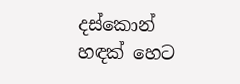දස්කොන්  හඳක් හෙට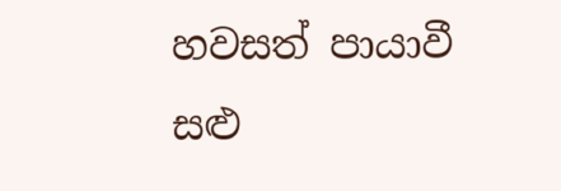හවසත් පායාවී
සළු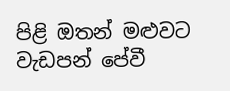පිළි ඔතන් මළුවට වැඩපන් පේවී